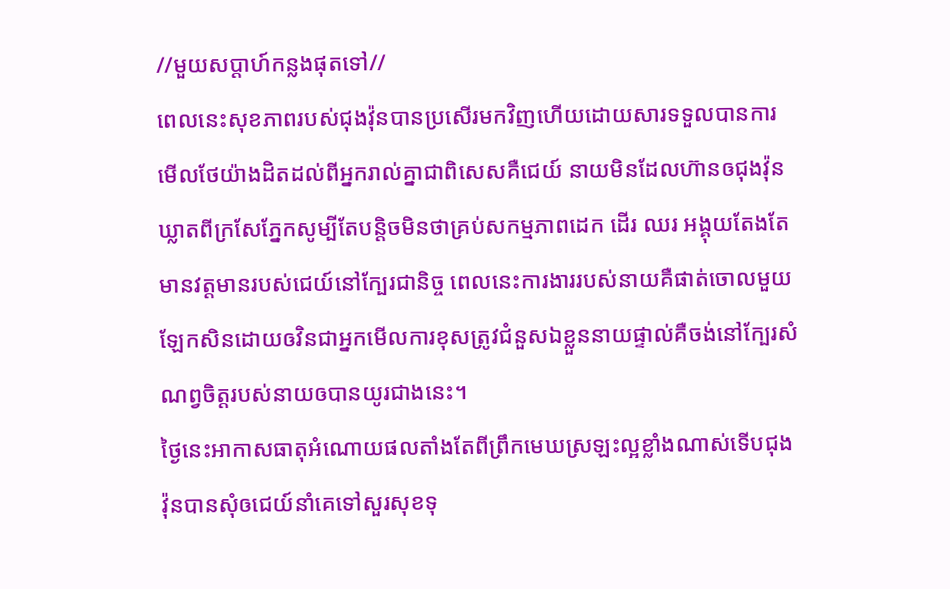//មួយសប្តាហ៍កន្លងផុតទៅ//
ពេលនេះសុខភាពរបស់ជុងវ៉ុនបានប្រសើរមកវិញហើយដោយសារទទួលបានការមើលថែយ៉ាងដិតដល់ពីអ្នករាល់គ្នាជាពិសេសគឺជេយ៍ នាយមិនដែលហ៊ានឲជុងវ៉ុនឃ្លាតពីក្រសែភ្នែកសូម្បីតែបន្តិចមិនថាគ្រប់សកម្មភាពដេក ដើរ ឈរ អង្គុយតែងតែមានវត្តមានរបស់ជេយ៍នៅក្បែរជានិច្ច ពេលនេះការងាររបស់នាយគឺផាត់ចោលមួយឡែកសិនដោយឲវិនជាអ្នកមើលការខុសត្រូវជំនួសឯខ្លួននាយផ្ទាល់គឺចង់នៅក្បែរសំណព្វចិត្តរបស់នាយឲបានយូរជាងនេះ។
ថ្ងៃនេះអាកាសធាតុអំណោយផលតាំងតែពីព្រឹកមេឃស្រឡះល្អខ្លាំងណាស់ទើបជុងវ៉ុនបានសុំឲជេយ៍នាំគេទៅសួរសុខទុ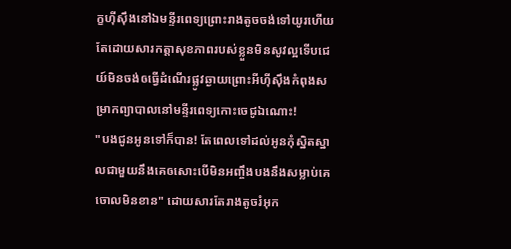ក្ខហ៊ីស៊ឹងនៅឯមន្ទីរពេទ្យព្រោះរាងតូចចង់ទៅយូរហើយតែដោយសារកត្តាសុខភាពរបស់ខ្លួនមិនសូវល្អទើបជេយ៍មិនចង់ឲធ្វើដំណើរផ្លូវឆ្ងាយព្រោះអីហ៊ីស៊ឹងកំពុងសម្រាកព្យាបាលនៅមន្ទីរពេទ្យកោះចេជូឯណោះ!
"បងជូនអូនទៅក៏បាន! តែពេលទៅដល់អូនកុំស្និតស្នាលជាមួយនឹងគេឲសោះបើមិនអញ្ចឹងបងនឹងសម្លាប់គេចោលមិនខាន" ដោយសារតែរាងតូចរំអុក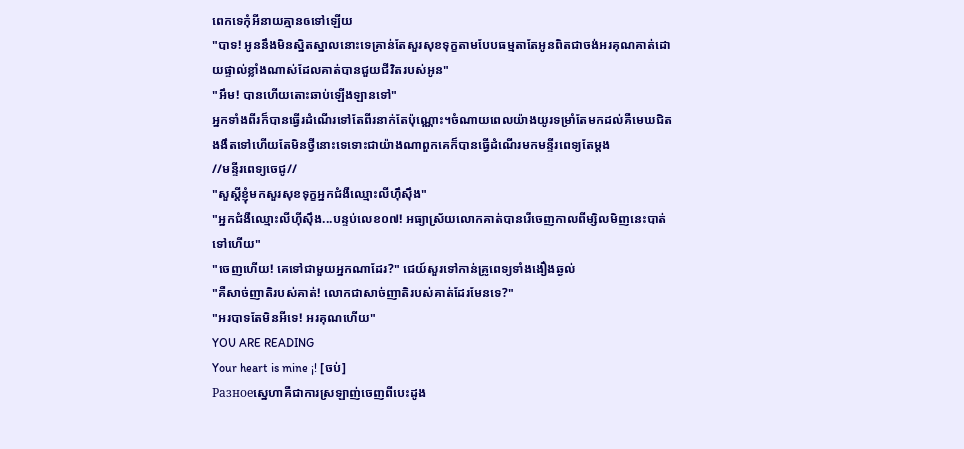ពេកទេកុំអីនាយគ្មានឲទៅឡើយ
"បាទ! អូននឹងមិនស្និតស្នាលនោះទេគ្រាន់តែសួរសុខទុក្ខតាមបែបធម្មតាតែអូនពិតជាចង់អរគុណគាត់ដោយផ្ទាល់ខ្លាំងណាស់ដែលគាត់បានជួយជីវិតរបស់អូន"
"អឹម! បានហើយតោះឆាប់ឡើងឡានទៅ"
អ្នកទាំងពីរក៏បានធ្វើរដំណើរទៅតែពីរនាក់តែប៉ុណ្ណោះ។ចំណាយពេលយ៉ាងយូរទម្រាំតែមកដល់គឺមេឃជិតងងឹតទៅហើយតែមិនថ្វីនោះទេទោះជាយ៉ាងណាពួកគេក៏បានធ្វើដំណើរមកមន្ទីរពេទ្យតែម្ដង
//មន្ទីរពេទ្យចេជូ//
"សួស្ដីខ្ញុំមកសួរសុខទុក្ខអ្នកជំងឺឈ្មោះលីហ៊ឹស៊ឹង"
"អ្នកជំងឺឈ្មោះលីហ៊ីស៊ឹង...បន្ទប់លេខ០៧! អធ្យាស្រ័យលោកគាត់បានរើចេញកាលពីម្សិលមិញនេះបាត់ទៅហើយ"
"ចេញហើយ! គេទៅជាមួយអ្នកណាដែរ?" ជេយ៍សួរទៅកាន់គ្រូពេទ្យទាំងងឿងឆ្ងល់
"គឺសាច់ញាតិរបស់គាត់! លោកជាសាច់ញាតិរបស់គាត់ដែរមែនទេ?"
"អរបាទតែមិនអីទេ! អរគុណហើយ"
YOU ARE READING
Your heart is mine ¡! [ចប់]
Разноеស្នេហាគឺជាការស្រឡាញ់ចេញពីបេះដូង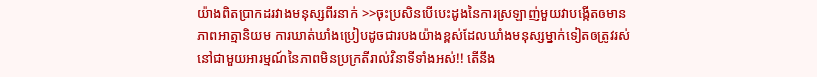យ៉ាងពិតប្រាកដរវាងមនុស្សពីរនាក់ >>ចុះប្រសិនបើបេះដូងនៃការស្រឡាញ់មួយវាបង្កើតឲមានភាពអាត្មានិយម ការឃាត់ឃាំងប្រៀបដូចជារបងយ៉ាងខ្ពស់ដែលឃាំងមនុស្សម្នាក់ទៀតឲត្រូវរស់នៅជាមួយអារម្មណ៍នៃភាពមិនប្រក្រតីរាល់វិនាទីទាំងអស់!! តើនឹង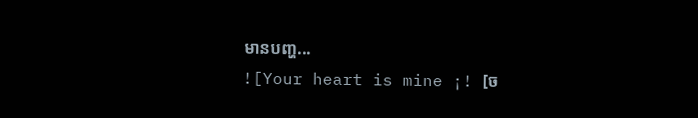មានបញ្ហ...
![Your heart is mine ¡! [ច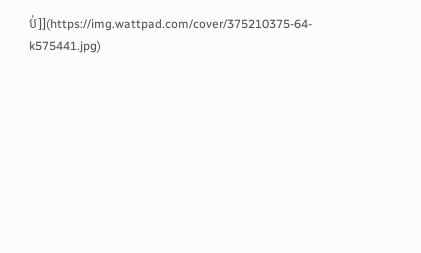ប់]](https://img.wattpad.com/cover/375210375-64-k575441.jpg)